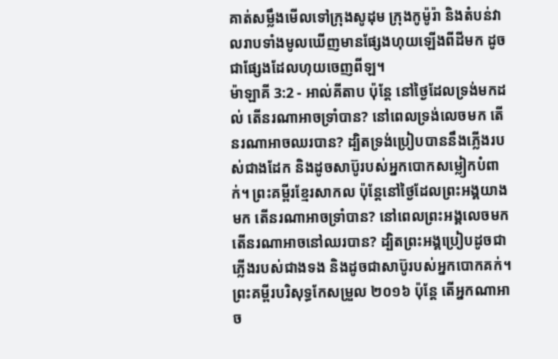គាត់សម្លឹងមើលទៅក្រុងសូដុម ក្រុងកូម៉ូរ៉ា និងតំបន់វាលរាបទាំងមូលឃើញមានផ្សែងហុយឡើងពីដីមក ដូចជាផ្សែងដែលហុយចេញពីឡ។
ម៉ាឡាគី 3:2 - អាល់គីតាប ប៉ុន្តែ នៅថ្ងៃដែលទ្រង់មកដល់ តើនរណាអាចទ្រាំបាន? នៅពេលទ្រង់លេចមក តើនរណាអាចឈរបាន? ដ្បិតទ្រង់ប្រៀបបាននឹងភ្លើងរបស់ជាងដែក និងដូចសាប៊ូរបស់អ្នកបោកសម្លៀកបំពាក់។ ព្រះគម្ពីរខ្មែរសាកល ប៉ុន្តែនៅថ្ងៃដែលព្រះអង្គយាងមក តើនរណាអាចទ្រាំបាន? នៅពេលព្រះអង្គលេចមក តើនរណាអាចនៅឈរបាន? ដ្បិតព្រះអង្គប្រៀបដូចជាភ្លើងរបស់ជាងទង និងដូចជាសាប៊ូរបស់អ្នកបោកគក់។ ព្រះគម្ពីរបរិសុទ្ធកែសម្រួល ២០១៦ ប៉ុន្តែ តើអ្នកណាអាច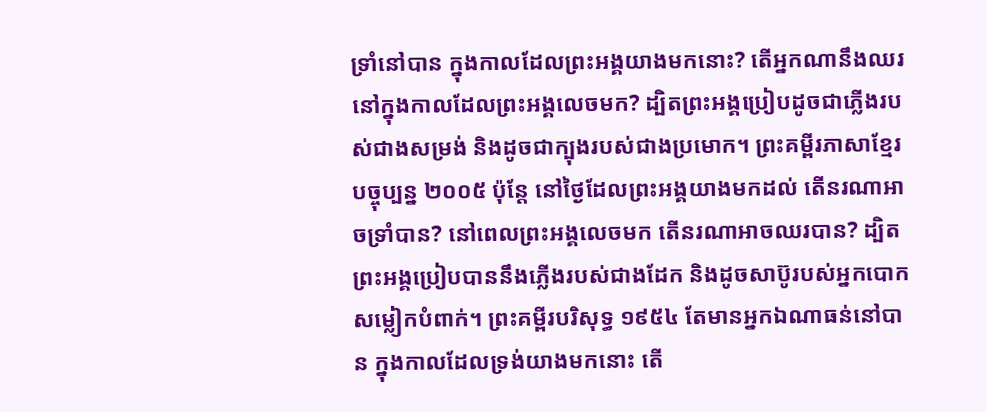ទ្រាំនៅបាន ក្នុងកាលដែលព្រះអង្គយាងមកនោះ? តើអ្នកណានឹងឈរនៅក្នុងកាលដែលព្រះអង្គលេចមក? ដ្បិតព្រះអង្គប្រៀបដូចជាភ្លើងរបស់ជាងសម្រង់ និងដូចជាក្បុងរបស់ជាងប្រមោក។ ព្រះគម្ពីរភាសាខ្មែរបច្ចុប្បន្ន ២០០៥ ប៉ុន្តែ នៅថ្ងៃដែលព្រះអង្គយាងមកដល់ តើនរណាអាចទ្រាំបាន? នៅពេលព្រះអង្គលេចមក តើនរណាអាចឈរបាន? ដ្បិតព្រះអង្គប្រៀបបាននឹងភ្លើងរបស់ជាងដែក និងដូចសាប៊ូរបស់អ្នកបោកសម្លៀកបំពាក់។ ព្រះគម្ពីរបរិសុទ្ធ ១៩៥៤ តែមានអ្នកឯណាធន់នៅបាន ក្នុងកាលដែលទ្រង់យាងមកនោះ តើ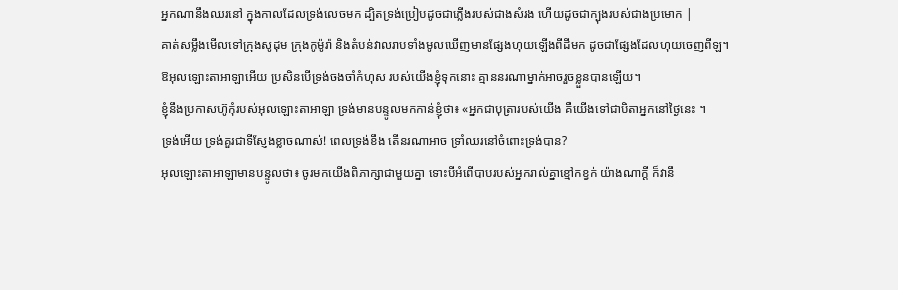អ្នកណានឹងឈរនៅ ក្នុងកាលដែលទ្រង់លេចមក ដ្បិតទ្រង់ប្រៀបដូចជាភ្លើងរបស់ជាងសំរង ហើយដូចជាក្បុងរបស់ជាងប្រមោក |
គាត់សម្លឹងមើលទៅក្រុងសូដុម ក្រុងកូម៉ូរ៉ា និងតំបន់វាលរាបទាំងមូលឃើញមានផ្សែងហុយឡើងពីដីមក ដូចជាផ្សែងដែលហុយចេញពីឡ។
ឱអុលឡោះតាអាឡាអើយ ប្រសិនបើទ្រង់ចងចាំកំហុស របស់យើងខ្ញុំទុកនោះ គ្មាននរណាម្នាក់អាចរួចខ្លួនបានឡើយ។
ខ្ញុំនឹងប្រកាសហ៊ូកុំរបស់អុលឡោះតាអាឡា ទ្រង់មានបន្ទូលមកកាន់ខ្ញុំថា៖ «អ្នកជាបុត្រារបស់យើង គឺយើងទៅជាបិតាអ្នកនៅថ្ងៃនេះ ។
ទ្រង់អើយ ទ្រង់គួរជាទីស្ញែងខ្លាចណាស់! ពេលទ្រង់ខឹង តើនរណាអាច ទ្រាំឈរនៅចំពោះទ្រង់បាន?
អុលឡោះតាអាឡាមានបន្ទូលថា៖ ចូរមកយើងពិភាក្សាជាមួយគ្នា ទោះបីអំពើបាបរបស់អ្នករាល់គ្នាខ្មៅកខ្វក់ យ៉ាងណាក្ដី ក៏វានឹ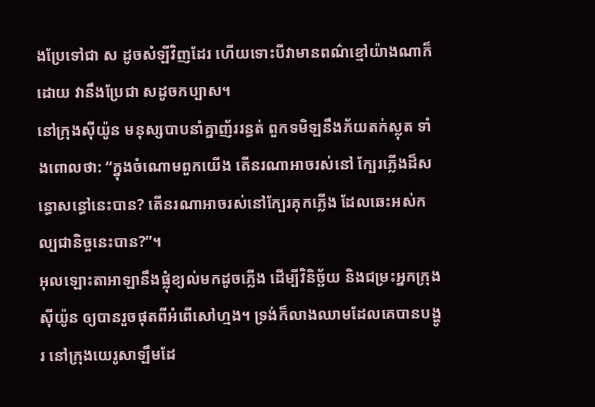ងប្រែទៅជា ស ដូចសំឡីវិញដែរ ហើយទោះបីវាមានពណ៌ខ្មៅយ៉ាងណាក៏ដោយ វានឹងប្រែជា សដូចកប្បាស។
នៅក្រុងស៊ីយ៉ូន មនុស្សបាបនាំគ្នាញ័ររន្ធត់ ពួកទមិឡនឹងភ័យតក់ស្លុត ទាំងពោលថា: “ក្នុងចំណោមពួកយើង តើនរណាអាចរស់នៅ ក្បែរភ្លើងដ៏សន្ធោសន្ធៅនេះបាន? តើនរណាអាចរស់នៅក្បែរគុកភ្លើង ដែលឆេះអស់កល្បជានិច្ចនេះបាន?”។
អុលឡោះតាអាឡានឹងផ្លុំខ្យល់មកដូចភ្លើង ដើម្បីវិនិច្ឆ័យ និងជម្រះអ្នកក្រុងស៊ីយ៉ូន ឲ្យបានរួចផុតពីអំពើសៅហ្មង។ ទ្រង់ក៏លាងឈាមដែលគេបានបង្ហូរ នៅក្រុងយេរូសាឡឹមដែ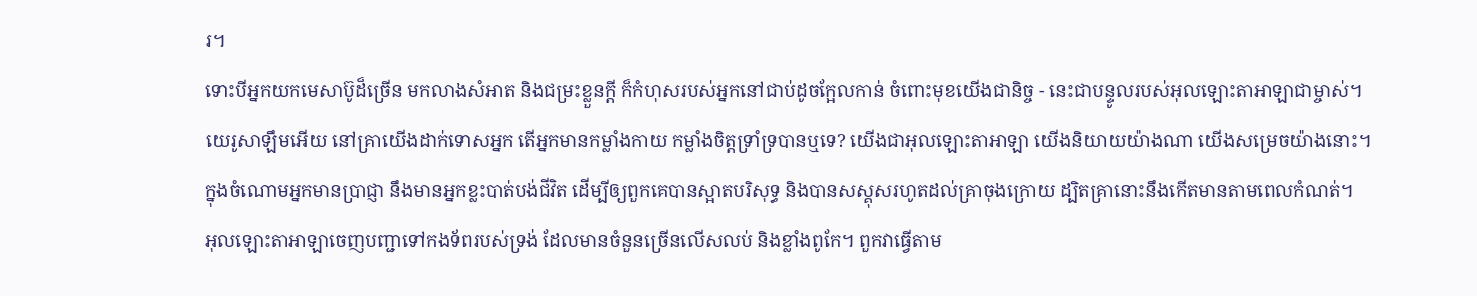រ។
ទោះបីអ្នកយកមេសាប៊ូដ៏ច្រើន មកលាងសំអាត និងជម្រះខ្លួនក្ដី ក៏កំហុសរបស់អ្នកនៅជាប់ដូចក្អែលកាន់ ចំពោះមុខយើងជានិច្ច - នេះជាបន្ទូលរបស់អុលឡោះតាអាឡាជាម្ចាស់។
យេរូសាឡឹមអើយ នៅគ្រាយើងដាក់ទោសអ្នក តើអ្នកមានកម្លាំងកាយ កម្លាំងចិត្តទ្រាំទ្របានឬទេ? យើងជាអុលឡោះតាអាឡា យើងនិយាយយ៉ាងណា យើងសម្រេចយ៉ាងនោះ។
ក្នុងចំណោមអ្នកមានប្រាជ្ញា នឹងមានអ្នកខ្លះបាត់បង់ជីវិត ដើម្បីឲ្យពួកគេបានស្អាតបរិសុទ្ធ និងបានសស្គុសរហូតដល់គ្រាចុងក្រោយ ដ្បិតគ្រានោះនឹងកើតមានតាមពេលកំណត់។
អុលឡោះតាអាឡាចេញបញ្ជាទៅកងទ័ពរបស់ទ្រង់ ដែលមានចំនួនច្រើនលើសលប់ និងខ្លាំងពូកែ។ ពួកវាធ្វើតាម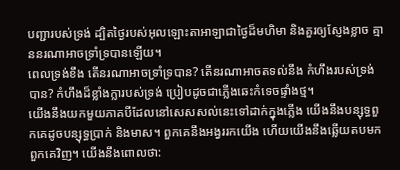បញ្ជារបស់ទ្រង់ ដ្បិតថ្ងៃរបស់អុលឡោះតាអាឡាជាថ្ងៃដ៏មហិមា និងគួរឲ្យស្ញែងខ្លាច គ្មាននរណាអាចទ្រាំទ្របានឡើយ។
ពេលទ្រង់ខឹង តើនរណាអាចទ្រាំទ្របាន? តើនរណាអាចតទល់នឹង កំហឹងរបស់ទ្រង់បាន? កំហឹងដ៏ខ្លាំងក្លារបស់ទ្រង់ ប្រៀបដូចជាភ្លើងឆេះកំទេចផ្ទាំងថ្ម។
យើងនឹងយកមួយភាគបីដែលនៅសេសសល់នេះទៅដាក់ក្នុងភ្លើង យើងនឹងបន្សុទ្ធពួកគេដូចបន្សុទ្ធប្រាក់ និងមាស។ ពួកគេនឹងអង្វររកយើង ហើយយើងនឹងឆ្លើយតបមកពួកគេវិញ។ យើងនឹងពោលថា: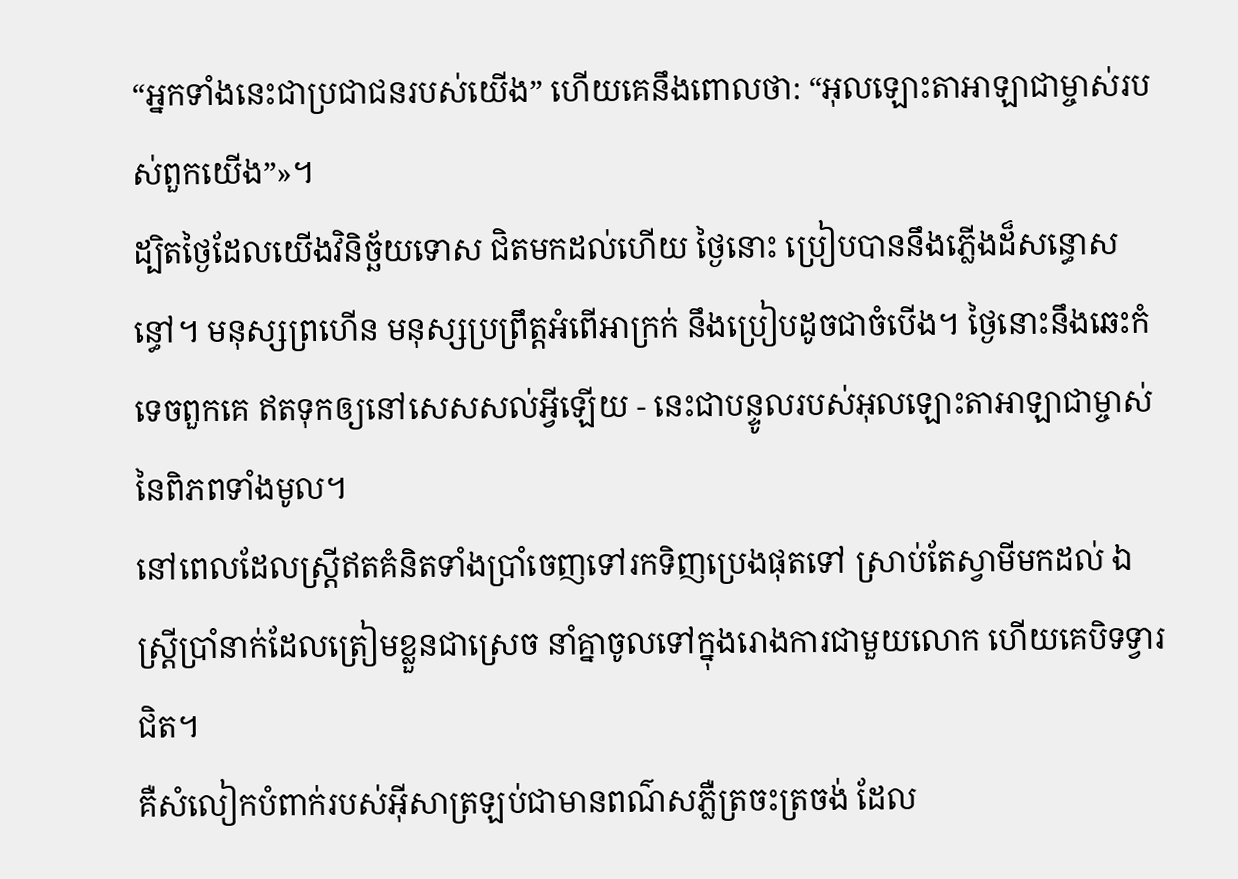“អ្នកទាំងនេះជាប្រជាជនរបស់យើង” ហើយគេនឹងពោលថា: “អុលឡោះតាអាឡាជាម្ចាស់របស់ពួកយើង”»។
ដ្បិតថ្ងៃដែលយើងវិនិច្ឆ័យទោស ជិតមកដល់ហើយ ថ្ងៃនោះ ប្រៀបបាននឹងភ្លើងដ៏សន្ធោសន្ធៅ។ មនុស្សព្រហើន មនុស្សប្រព្រឹត្តអំពើអាក្រក់ នឹងប្រៀបដូចជាចំបើង។ ថ្ងៃនោះនឹងឆេះកំទេចពួកគេ ឥតទុកឲ្យនៅសេសសល់អ្វីឡើយ - នេះជាបន្ទូលរបស់អុលឡោះតាអាឡាជាម្ចាស់ នៃពិភពទាំងមូល។
នៅពេលដែលស្ដ្រីឥតគំនិតទាំងប្រាំចេញទៅរកទិញប្រេងផុតទៅ ស្រាប់តែស្វាមីមកដល់ ឯស្ដ្រីប្រាំនាក់ដែលត្រៀមខ្លួនជាស្រេច នាំគ្នាចូលទៅក្នុងរោងការជាមួយលោក ហើយគេបិទទ្វារជិត។
គឺសំលៀកបំពាក់របស់អ៊ីសាត្រឡប់ជាមានពណ៌សភ្លឺត្រចះត្រចង់ ដែល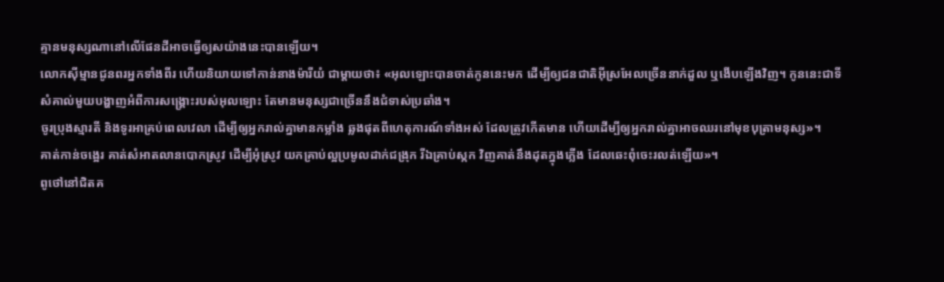គ្មានមនុស្សណានៅលើផែនដីអាចធ្វើឲ្យសយ៉ាងនេះបានឡើយ។
លោកស៊ីម្មានជូនពរអ្នកទាំងពីរ ហើយនិយាយទៅកាន់នាងម៉ារីយំ ជាម្តាយថា៖ «អុលឡោះបានចាត់កូននេះមក ដើម្បីឲ្យជនជាតិអ៊ីស្រអែលច្រើននាក់ដួល ឬងើបឡើងវិញ។ កូននេះជាទីសំគាល់មួយបង្ហាញអំពីការសង្គ្រោះរបស់អុលឡោះ តែមានមនុស្សជាច្រើននឹងជំទាស់ប្រឆាំង។
ចូរប្រុងស្មារតី និងទូរអាគ្រប់ពេលវេលា ដើម្បីឲ្យអ្នករាល់គ្នាមានកម្លាំង ឆ្លងផុតពីហេតុការណ៍ទាំងអស់ ដែលត្រូវកើតមាន ហើយដើម្បីឲ្យអ្នករាល់គ្នាអាចឈរនៅមុខបុត្រាមនុស្ស»។
គាត់កាន់ចង្អេរ គាត់សំអាតលានបោកស្រូវ ដើម្បីអុំស្រូវ យកគ្រាប់ល្អប្រមូលដាក់ជង្រុក រីឯគ្រាប់ស្កក វិញគាត់នឹងដុតក្នុងភ្លើង ដែលឆេះពុំចេះរលត់ឡើយ»។
ពូថៅនៅជិតគ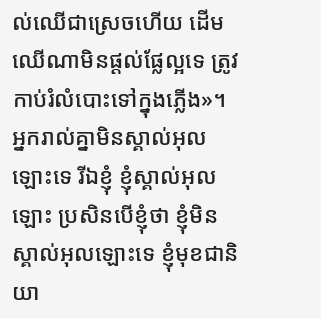ល់ឈើជាស្រេចហើយ ដើមឈើណាមិនផ្ដល់ផ្លែល្អទេ ត្រូវកាប់រំលំបោះទៅក្នុងភ្លើង»។
អ្នករាល់គ្នាមិនស្គាល់អុលឡោះទេ រីឯខ្ញុំ ខ្ញុំស្គាល់អុលឡោះ ប្រសិនបើខ្ញុំថា ខ្ញុំមិនស្គាល់អុលឡោះទេ ខ្ញុំមុខជានិយា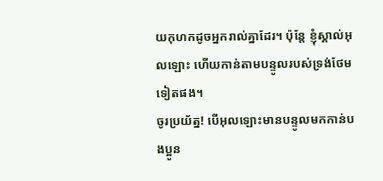យកុហកដូចអ្នករាល់គ្នាដែរ។ ប៉ុន្ដែ ខ្ញុំស្គាល់អុលឡោះ ហើយកាន់តាមបន្ទូលរបស់ទ្រង់ថែមទៀតផង។
ចូរប្រយ័ត្ន! បើអុលឡោះមានបន្ទូលមកកាន់បងប្អូន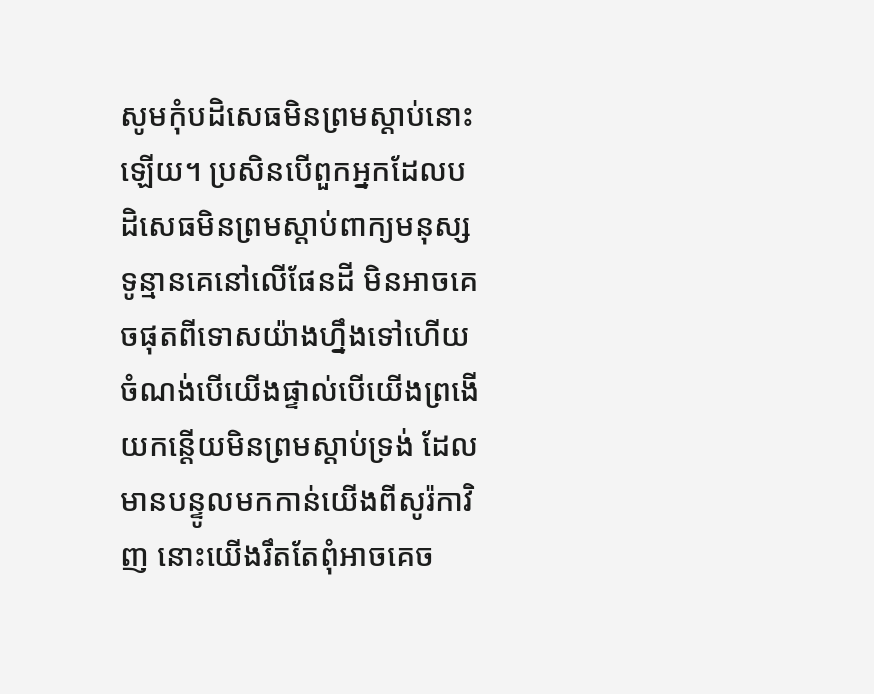សូមកុំបដិសេធមិនព្រមស្ដាប់នោះឡើយ។ ប្រសិនបើពួកអ្នកដែលបដិសេធមិនព្រមស្ដាប់ពាក្យមនុស្សទូន្មានគេនៅលើផែនដី មិនអាចគេចផុតពីទោសយ៉ាងហ្នឹងទៅហើយ ចំណង់បើយើងផ្ទាល់បើយើងព្រងើយកន្តើយមិនព្រមស្ដាប់ទ្រង់ ដែលមានបន្ទូលមកកាន់យើងពីសូរ៉កាវិញ នោះយើងរឹតតែពុំអាចគេច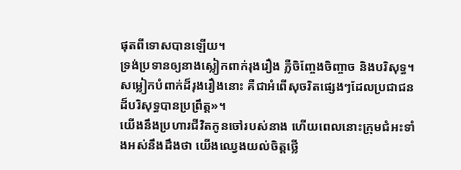ផុតពីទោសបានឡើយ។
ទ្រង់ប្រទានឲ្យនាងស្លៀកពាក់រុងរឿង ភ្លឺចិញ្ចែងចិញ្ចាច និងបរិសុទ្ធ។ សម្លៀកបំពាក់ដ៏រុងរឿងនោះ គឺជាអំពើសុចរិតផ្សេងៗដែលប្រជាជនដ៏បរិសុទ្ធបានប្រព្រឹត្ដ»។
យើងនឹងប្រហារជីវិតកូនចៅរបស់នាង ហើយពេលនោះក្រុមជំអះទាំងអស់នឹងដឹងថា យើងឈ្វេងយល់ចិត្ដថ្លើ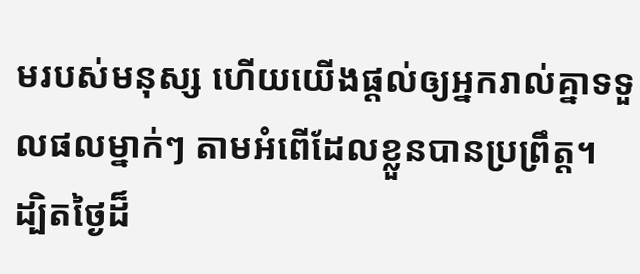មរបស់មនុស្ស ហើយយើងផ្ដល់ឲ្យអ្នករាល់គ្នាទទួលផលម្នាក់ៗ តាមអំពើដែលខ្លួនបានប្រព្រឹត្ដ។
ដ្បិតថ្ងៃដ៏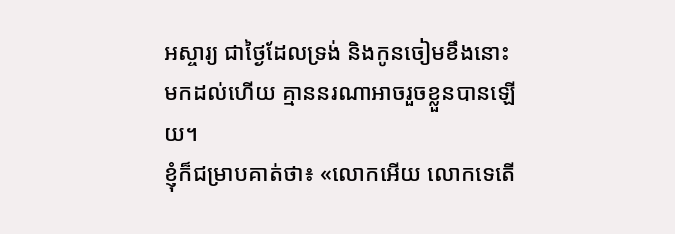អស្ចារ្យ ជាថ្ងៃដែលទ្រង់ និងកូនចៀមខឹងនោះ មកដល់ហើយ គ្មាននរណាអាចរួចខ្លួនបានឡើយ។
ខ្ញុំក៏ជម្រាបគាត់ថា៖ «លោកអើយ លោកទេតើ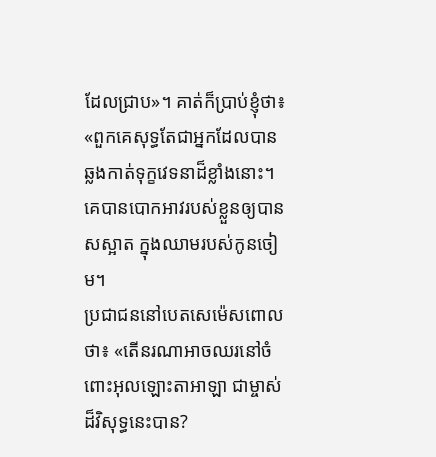ដែលជ្រាប»។ គាត់ក៏ប្រាប់ខ្ញុំថា៖ «ពួកគេសុទ្ធតែជាអ្នកដែលបានឆ្លងកាត់ទុក្ខវេទនាដ៏ខ្លាំងនោះ។ គេបានបោកអាវរបស់ខ្លួនឲ្យបានសស្អាត ក្នុងឈាមរបស់កូនចៀម។
ប្រជាជននៅបេតសេម៉េសពោលថា៖ «តើនរណាអាចឈរនៅចំពោះអុលឡោះតាអាឡា ជាម្ចាស់ដ៏វិសុទ្ធនេះបាន?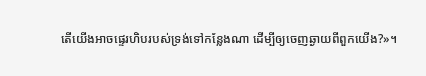តើយើងអាចផ្ទេរហិបរបស់ទ្រង់ទៅកន្លែងណា ដើម្បីឲ្យចេញឆ្ងាយពីពួកយើង?»។